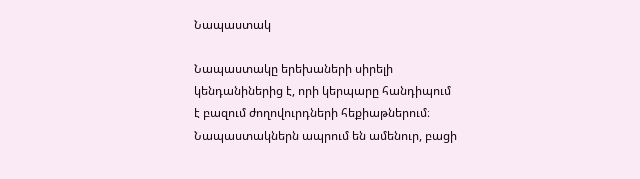Նապաստակ

Նապաստակը երեխաների սիրելի կենդանիներից է, որի կերպարը հանդիպում է բազում ժողովուրդների հեքիաթներում։ Նապաստակներն ապրում են ամենուր, բացի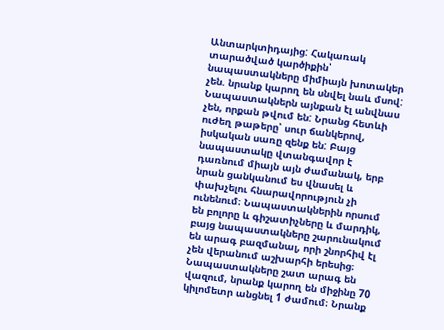Անտարկտիդայից: Հակառակ տարածված կարծիքին՝ նապաստակները միմիայն խոտակեր չեն. նրանք կարող են սնվել նաև մսով: Նապաստակներն այնքան էլ անվնաս չեն, որքան թվում են: Նրանց հետևի ուժեղ թաթերը՝ սուր ճանկերով, իսկական սառը զենք են: Բայց նապաստակը վտանգավոր է դառնում միայն այն ժամանակ, երբ նրան ցանկանում ես վնասել և փախչելու հնարավորություն չի ունենում։ Նապաստակներին որսում են բոլորը և գիշատիչները և մարդիկ, բայց նապաստակները շարունակում են արագ բազմանալ, որի շնորհիվ էլ չեն վերանում աշխարհի երեսից։ Նապաստակները շատ արագ են վազում, նրանք կարող են միջինը 70 կիլոմետր անցնել 1 ժամում։ Նրանք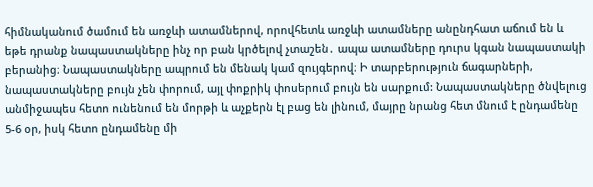հիմնականում ծամում են առջևի ատամներով, որովհետև առջևի ատամները անընդհատ աճում են և եթե դրանք նապաստակները ինչ որ բան կրծելով չտաշեն․ ապա ատամները դուրս կգան նապաստակի բերանից։ Նապաստակները ապրում են մենակ կամ զույգերով։ Ի տարբերություն ճագարների, նապաստակները բույն չեն փորում, այլ փոքրիկ փոսերում բույն են սարքում: Նապաստակները ծնվելուց անմիջապես հետո ունենում են մորթի և աչքերն էլ բաց են լինում, մայրը նրանց հետ մնում է ընդամենը 5-6 օր, իսկ հետո ընդամենը մի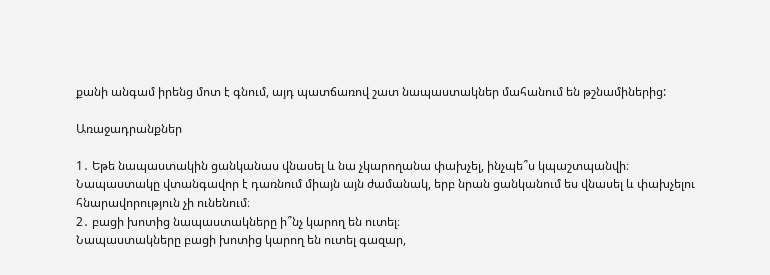քանի անգամ իրենց մոտ է գնում, այդ պատճառով շատ նապաստակներ մահանում են թշնամիներից:

Առաջադրանքներ

1․ Եթե նապաստակին ցանկանաս վնասել և նա չկարողանա փախչել, ինչպե՞ս կպաշտպանվի։
Նապաստակը վտանգավոր է դառնում միայն այն ժամանակ, երբ նրան ցանկանում ես վնասել և փախչելու հնարավորություն չի ունենում։
2․ բացի խոտից նապաստակները ի՞նչ կարող են ուտել։
Նապաստակները բացի խոտից կարող են ուտել գազար,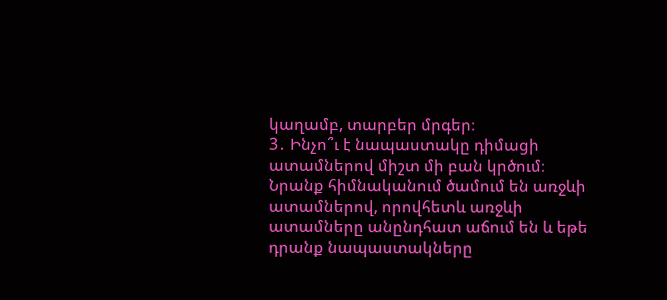կաղամբ, տարբեր մրգեր։
3․ Ինչո՞ւ է նապաստակը դիմացի ատամներով միշտ մի բան կրծում։
Նրանք հիմնականում ծամում են առջևի ատամներով, որովհետև առջևի ատամները անընդհատ աճում են և եթե դրանք նապաստակները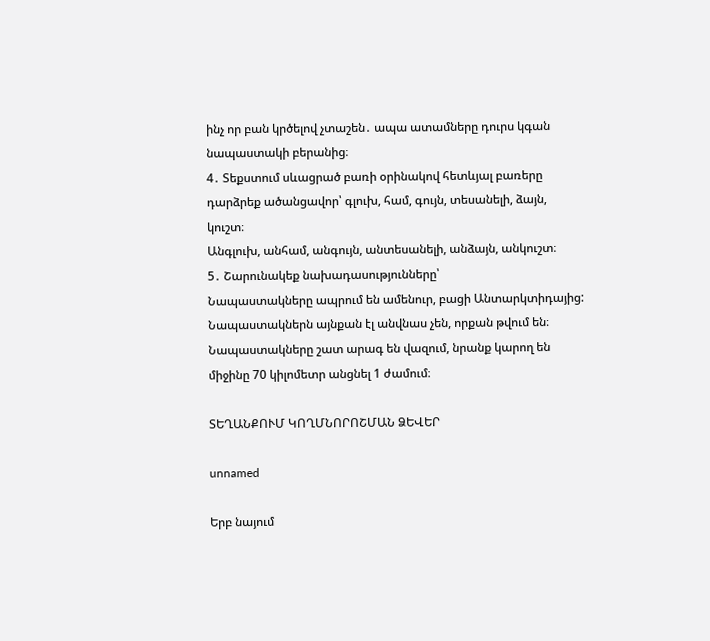ինչ որ բան կրծելով չտաշեն․ ապա ատամները դուրս կգան նապաստակի բերանից։
4․ Տեքստում սևացրած բառի օրինակով հետևյալ բառերը դարձրեք ածանցավոր՝ գլուխ, համ, գույն, տեսանելի, ձայն, կուշտ։
Անգլուխ, անհամ, անգույն, անտեսանելի, անձայն, անկուշտ։
5․ Շարունակեք նախադասությունները՝
Նապաստակները ապրում են ամենուր, բացի Անտարկտիդայից:
Նապաստակներն այնքան էլ անվնաս չեն, որքան թվում են։
Նապաստակները շատ արագ են վազում, նրանք կարող են միջինը 70 կիլոմետր անցնել 1 ժամում։

ՏԵՂԱՆՔՈՒՄ ԿՈՂՄՆՈՐՈՇՄԱՆ ՁԵՎԵՐ

unnamed

Երբ նայում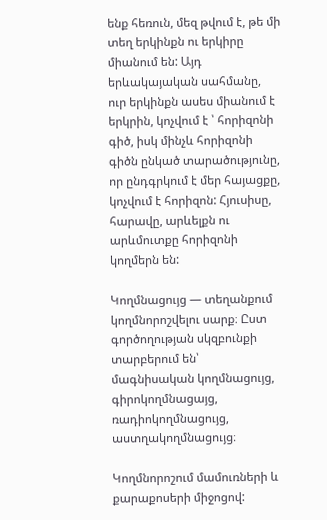ենք հեռուն, մեզ թվում է, թե մի տեղ երկինքն ու երկիրը միանում են: Այդ երևակայական սահմանը, ուր երկինքն ասես միանում է երկրին, կոչվում է ՝ հորիզոնի գիծ, իսկ մինչև հորիզոնի գիծն ընկած տարածությունը, որ ընդգրկում է մեր հայացքը, կոչվում է հորիզոն: Հյուսիսը, հարավը, արևելքն ու արևմուտքը հորիզոնի կողմերն են:

Կողմնացույց — տեղանքում կողմնորոշվելու սարք։ Ըստ գործողության սկզբունքի տարբերում են՝ մագնիսական կողմնացույց, գիրոկողմնացայց, ռադիոկողմնացույց, աստղակողմնացույց։

Կողմնորոշում մամուռների և քարաքոսերի միջոցով: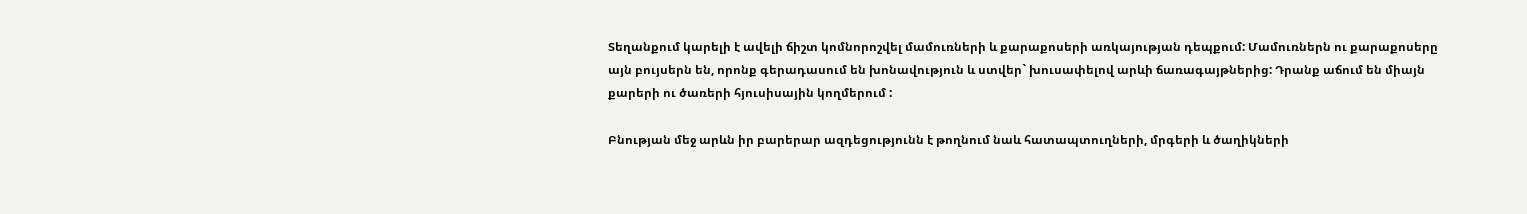Տեղանքում կարելի է ավելի ճիշտ կոմնորոշվել մամուռների և քարաքոսերի առկայության դեպքում: Մամուռներն ու քարաքոսերը այն բույսերն են, որոնք գերադասում են խոնավություն և ստվեր` խուսափելով արևի ճառագայթներից: Դրանք աճում են միայն քարերի ու ծառերի հյուսիսային կողմերում :

Բնության մեջ արևն իր բարերար ազդեցությունն է թողնում նաև հատապտուղների, մրգերի և ծաղիկների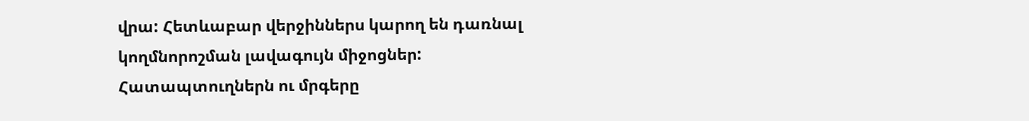վրա: Հետևաբար վերջիններս կարող են դառնալ կողմնորոշման լավագույն միջոցներ: Հատապտուղներն ու մրգերը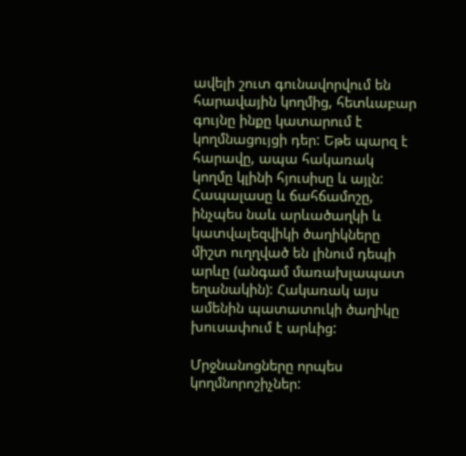ավելի շուտ գունավորվում են հարավային կողմից, հետևաբար գույնը ինքը կատարում է կողմնացույցի դեր: Եթե պարզ է հարավը, ապա հակառակ կողմը կլինի հյուսիսը և այլն: Հապալասը և ճահճամոշը, ինչպես նաև արևածաղկի և կատվալեզվիկի ծաղիկները միշտ ուղղված են լինում դեպի արևը (անգամ մառախլապատ եղանակին): Հակառակ այս ամենին պատատուկի ծաղիկը խուսափում է արևից:

Մրջնանոցները որպես կողմնորոշիչներ: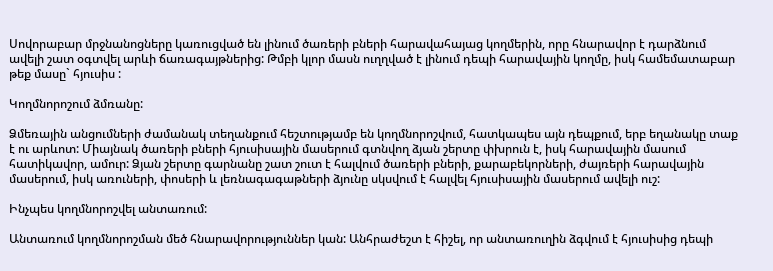Սովորաբար մրջնանոցները կառուցված են լինում ծառերի բների հարավահայաց կողմերին, որը հնարավոր է դարձնում ավելի շատ օգտվել արևի ճառագայթներից: Թմբի կլոր մասն ուղղված է լինում դեպի հարավային կողմը, իսկ համեմատաբար թեք մասը` հյուսիս :

Կողմնորոշում ձմռանը:

Ձմեռային անցումների ժամանակ տեղանքում հեշտությամբ են կողմնորոշվում, հատկապես այն դեպքում, երբ եղանակը տաք է ու արևոտ: Միայնակ ծառերի բների հյուսիսային մասերում գտնվող ձյան շերտը փխրուն է, իսկ հարավային մասում հատիկավոր, ամուր: Ձյան շերտը գարնանը շատ շուտ է հալվում ծառերի բների, քարաբեկորների, ժայռերի հարավային մասերում, իսկ առուների, փոսերի և լեռնագագաթների ձյունը սկսվում է հալվել հյուսիսային մասերում ավելի ուշ:

Ինչպես կողմնորոշվել անտառում:

Անտառում կողմնորոշման մեծ հնարավորություններ կան: Անհրաժեշտ է հիշել, որ անտառուղին ձգվում է հյուսիսից դեպի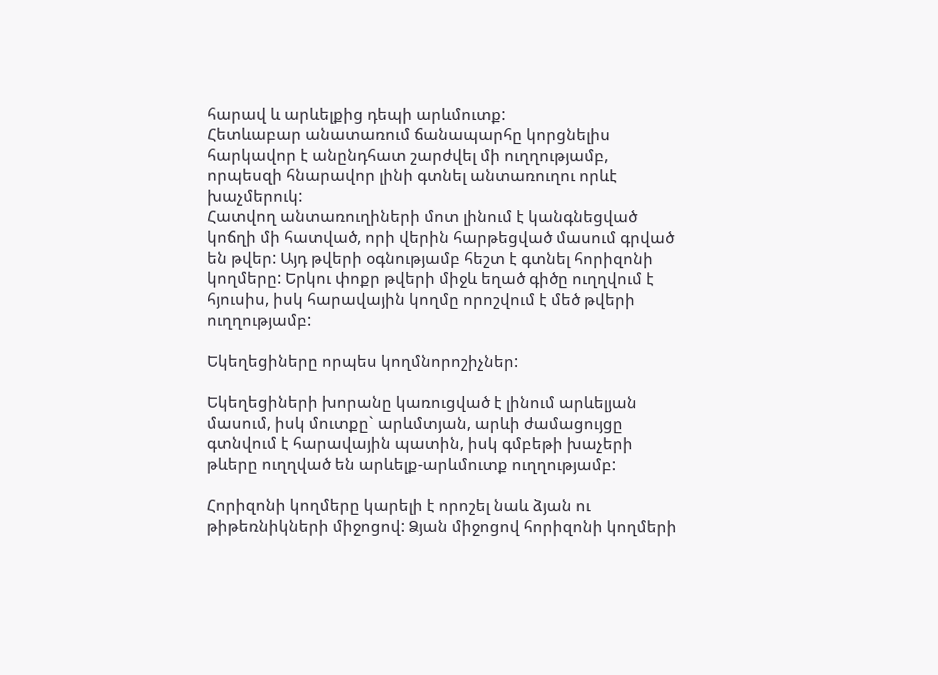հարավ և արևելքից դեպի արևմուտք:
Հետևաբար անատառում ճանապարհը կորցնելիս հարկավոր է անընդհատ շարժվել մի ուղղությամբ, որպեսզի հնարավոր լինի գտնել անտառուղու որևէ խաչմերուկ:
Հատվող անտառուղիների մոտ լինում է կանգնեցված կոճղի մի հատված, որի վերին հարթեցված մասում գրված են թվեր: Այդ թվերի օգնությամբ հեշտ է գտնել հորիզոնի կողմերը: Երկու փոքր թվերի միջև եղած գիծը ուղղվում է հյուսիս, իսկ հարավային կողմը որոշվում է մեծ թվերի ուղղությամբ:

Եկեղեցիները որպես կողմնորոշիչներ:

Եկեղեցիների խորանը կառուցված է լինում արևելյան մասում, իսկ մուտքը` արևմտյան, արևի ժամացույցը գտնվում է հարավային պատին, իսկ գմբեթի խաչերի թևերը ուղղված են արևելք-արևմուտք ուղղությամբ:

Հորիզոնի կողմերը կարելի է որոշել նաև ձյան ու թիթեռնիկների միջոցով: Ձյան միջոցով հորիզոնի կողմերի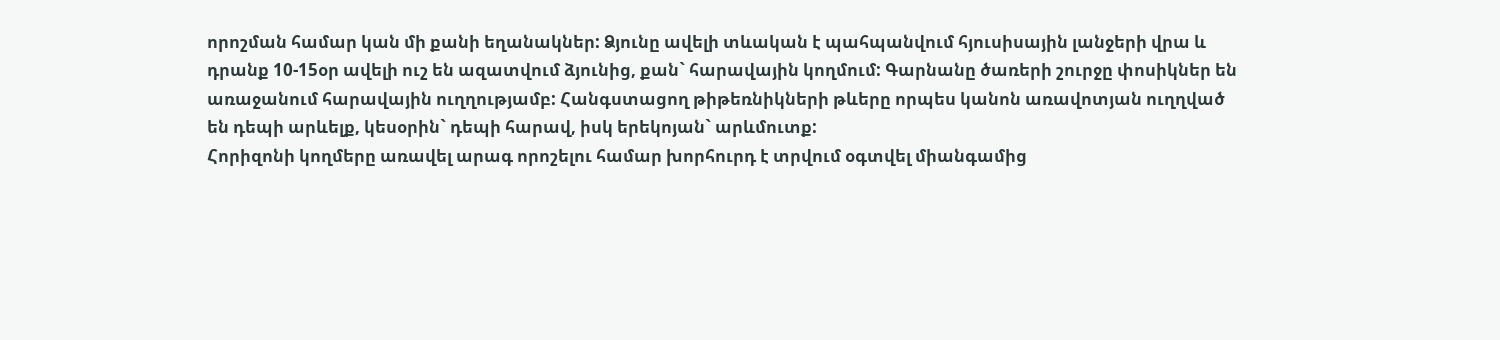որոշման համար կան մի քանի եղանակներ: Ձյունը ավելի տևական է պահպանվում հյուսիսային լանջերի վրա և դրանք 10-15օր ավելի ուշ են ազատվում ձյունից, քան` հարավային կողմում: Գարնանը ծառերի շուրջը փոսիկներ են առաջանում հարավային ուղղությամբ: Հանգստացող թիթեռնիկների թևերը որպես կանոն առավոտյան ուղղված են դեպի արևելք, կեսօրին` դեպի հարավ, իսկ երեկոյան` արևմուտք:
Հորիզոնի կողմերը առավել արագ որոշելու համար խորհուրդ է տրվում օգտվել միանգամից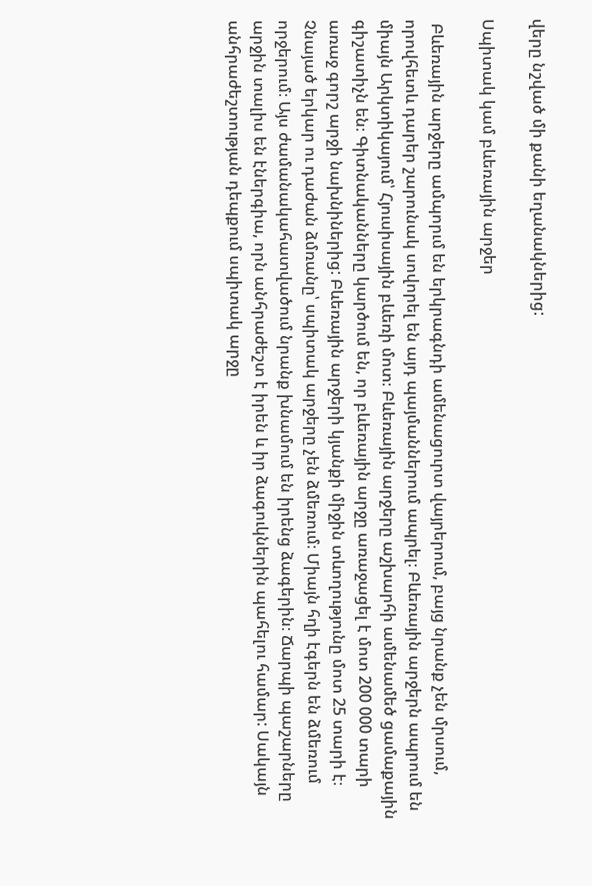վերը նշված մի քանի եղանակներից:

Սպիտակ կամ բևեռային արջեր

 Բևեռային արջերը ամպորւմ են երկրագնդի ամենացուրտ վայրերում, բայց նրանք չեն մրսում, որովհետև դարեր շարունակ սովորել են այդ պայմաններում ապրել։ Բևեռային արջերն ապրում են միայն Արկտիկայում՝ Հյուսիսային բևեռի մոտ։ Բևեռային արջերը աշխարհի ամենամեծ ցամաքային գիշատիչն են։ Գիտնականները կարծում են, որ բևեռային արջը առաջացել է մոտ 200 000 տարի առաջ գորշ արջի նախնիներից: Բևեռային արջերի կյանքի միջին տևողությունը մոտ 25 տարի է։ Չնայած երկար ու դաժան ձմռանը՝ սպիտակ արջերը չեն ձմեռում։ Միայն հղի էգերն են ձմեռում որջերում։ Այս ժամանակահատվածում նրանք խնամում են իրենց ձագերին։ Ճարպի պաշարները արջին տալիս են էներգիա, որն անհրաժեշտ է իրեն և իր ձագուկներին պահելու համար: Սակայն անհրաժեշտության դեպքում սպիտակ արջը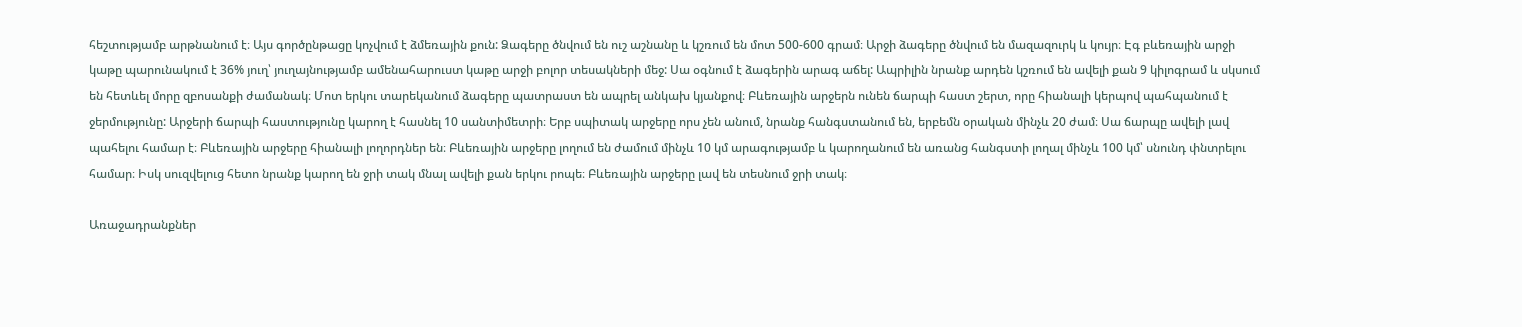հեշտությամբ արթնանում է։ Այս գործընթացը կոչվում է ձմեռային քուն: Ձագերը ծնվում են ուշ աշնանը և կշռում են մոտ 500-600 գրամ։ Արջի ձագերը ծնվում են մազազուրկ և կույր։ Էգ բևեռային արջի կաթը պարունակում է 36% յուղ՝ յուղայնությամբ ամենահարուստ կաթը արջի բոլոր տեսակների մեջ: Սա օգնում է ձագերին արագ աճել: Ապրիլին նրանք արդեն կշռում են ավելի քան 9 կիլոգրամ և սկսում են հետևել մորը զբոսանքի ժամանակ։ Մոտ երկու տարեկանում ձագերը պատրաստ են ապրել անկախ կյանքով։ Բևեռային արջերն ունեն ճարպի հաստ շերտ, որը հիանալի կերպով պահպանում է ջերմությունը: Արջերի ճարպի հաստությունը կարող է հասնել 10 սանտիմետրի։ Երբ սպիտակ արջերը որս չեն անում, նրանք հանգստանում են, երբեմն օրական մինչև 20 ժամ։ Սա ճարպը ավելի լավ պահելու համար է։ Բևեռային արջերը հիանալի լողորդներ են։ Բևեռային արջերը լողում են ժամում մինչև 10 կմ արագությամբ և կարողանում են առանց հանգստի լողալ մինչև 100 կմ՝ սնունդ փնտրելու համար։ Իսկ սուզվելուց հետո նրանք կարող են ջրի տակ մնալ ավելի քան երկու րոպե։ Բևեռային արջերը լավ են տեսնում ջրի տակ։

Առաջադրանքներ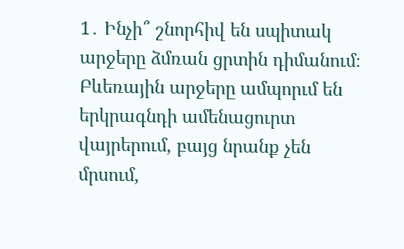1․ Ինչի՞ շնորհիվ են սպիտակ արջերը ձմռան ցրտին դիմանում։
Բևեռային արջերը ամպորւմ են երկրագնդի ամենացուրտ վայրերում, բայց նրանք չեն մրսում,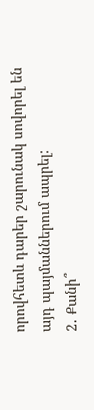որովհետև դարեր շարունակ սովորել են այդ պայմաններում ապրել:
2․ Քանի՞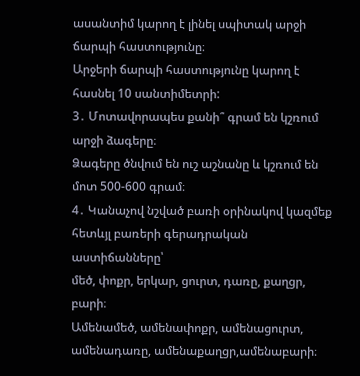ասանտիմ կարող է լինել սպիտակ արջի ճարպի հաստությունը։
Արջերի ճարպի հաստությունը կարող է հասնել 10 սանտիմետրի:
3․ Մոտավորապես քանի՞ գրամ են կշռում արջի ձագերը։
Ձագերը ծնվում են ուշ աշնանը և կշռում են մոտ 500-600 գրամ։
4․ Կանաչով նշված բառի օրինակով կազմեք հետևյլ բառերի գերադրական աստիճանները՝
մեծ, փոքր, երկար, ցուրտ, դառը, քաղցր, բարի։
Ամենամեծ, ամենափոքր, ամենացուրտ, ամենադառը, ամենաքաղցր,ամենաբարի։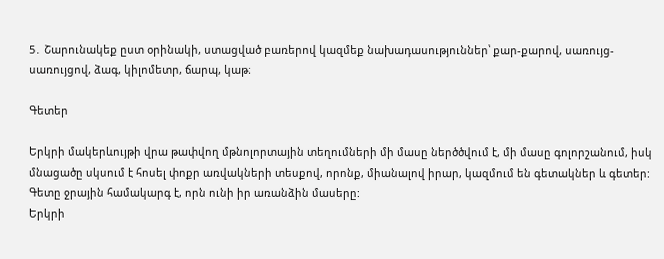5․ Շարունակեք ըստ օրինակի, ստացված բառերով կազմեք նախադասություններ՝ քար-քարով, սառույց- սառույցով, ձագ, կիլոմետր, ճարպ, կաթ։

Գետեր

Երկրի մակերևույթի վրա թափվող մթնոլորտային տեղումների մի մասը ներծծվում է, մի մասը գոլորշանում, իսկ մնացածը սկսում է հոսել փոքր առվակների տեսքով, որոնք, միանալով իրար, կազմում են գետակներ և գետեր:
Գետը ջրային համակարգ է, որն ունի իր առանձին մասերը:
Երկրի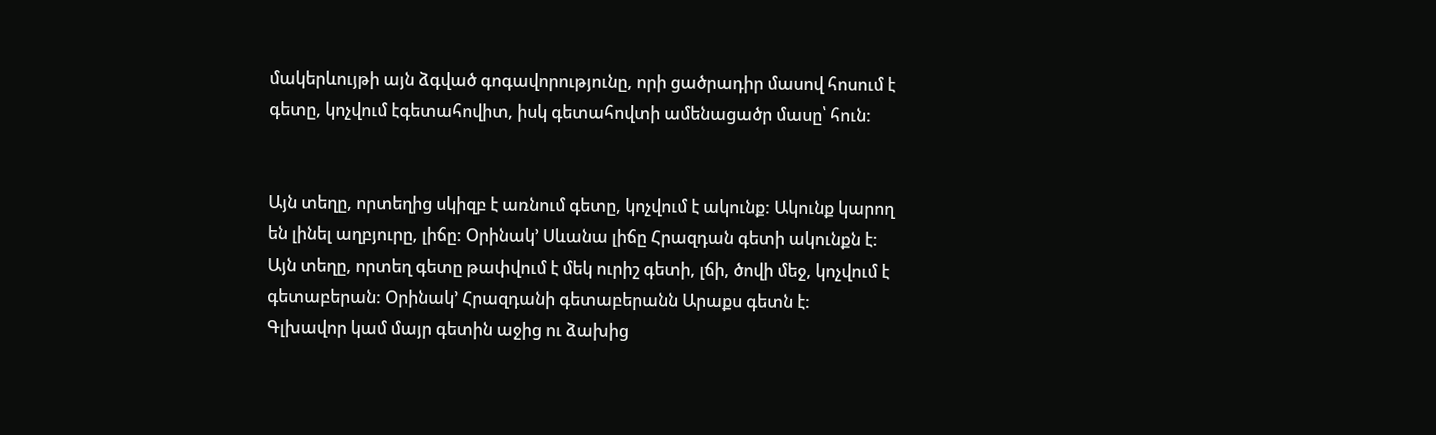մակերևույթի այն ձգված գոգավորությունը, որի ցածրադիր մասով հոսում է գետը, կոչվում էգետահովիտ, իսկ գետահովտի ամենացածր մասը՝ հուն:


Այն տեղը, որտեղից սկիզբ է առնում գետը, կոչվում է ակունք: Ակունք կարող են լինել աղբյուրը, լիճը: Օրինակ’ Սևանա լիճը Հրազդան գետի ակունքն է:
Այն տեղը, որտեղ գետը թափվում է մեկ ուրիշ գետի, լճի, ծովի մեջ, կոչվում է գետաբերան: Օրինակ’ Հրազդանի գետաբերանն Արաքս գետն է:
Գլխավոր կամ մայր գետին աջից ու ձախից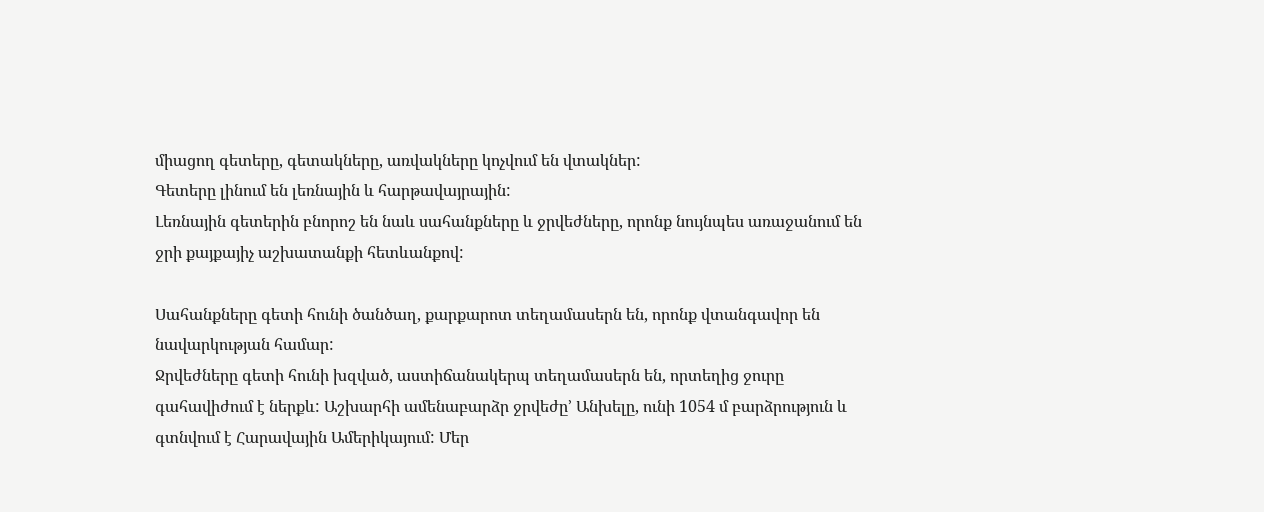միացող գետերը, գետակները, առվակները կոչվում են վտակներ:
Գետերը լինում են լեռնային և հարթավայրային:
Լեռնային գետերին բնորոշ են նաև սահանքները և ջրվեժները, որոնք նույնպես առաջանում են ջրի քայքայիչ աշխատանքի հետևանքով:

Սահանքները գետի հունի ծանծաղ, քարքարոտ տեղամասերն են, որոնք վտանգավոր են նավարկության համար:
Ջրվեժները գետի հունի խզված, աստիճանակերպ տեղամասերն են, որտեղից ջուրը գահավիժում է ներքև: Աշխարհի ամենաբարձր ջրվեժը’ Անխելը, ունի 1054 մ բարձրություն և գտնվում է Հարավային Ամերիկայում: Մեր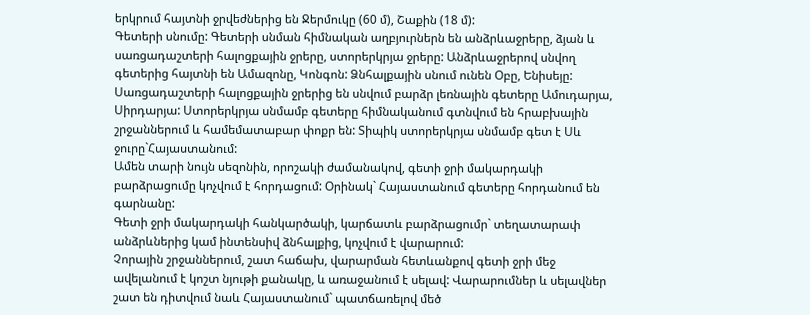երկրում հայտնի ջրվեժներից են Ջերմուկը (60 մ), Շաքին (18 մ):
Գետերի սնումը: Գետերի սնման հիմնական աղբյուրներն են անձրևաջրերը, ձյան և սառցադաշտերի հալոցքային ջրերը, ստորերկրյա ջրերը: Անձրևաջրերով սնվող գետերից հայտնի են Ամազոնը, Կոնգոն: Ձնհալքային սնում ունեն Օբը, Ենիսեյը: Սառցադաշտերի հալոցքային ջրերից են սնվում բարձր լեռնային գետերը Ամուդարյա, Սիրդարյա: Ստորերկրյա սնմամբ գետերը հիմնականում գտնվում են հրաբխային շրջաններում և համեմատաբար փոքր են: Տիպիկ ստորերկրյա սնմամբ գետ է Սև ջուրը`Հայաստանում:
Ամեն տարի նույն սեզոնին, որոշակի ժամանակով, գետի ջրի մակարդակի բարձրացումը կոչվում է հորդացում: Օրինակ` Հայաստանում գետերը հորդանում են գարնանը:
Գետի ջրի մակարդակի հանկարծակի, կարճատև բարձրացումր` տեղատարափ անձրևներից կամ ինտենսիվ ձնհալքից, կոչվում է վարարում:
Չորային շրջաններում, շատ հաճախ, վարարման հետևանքով գետի ջրի մեջ ավելանում է կոշտ նյութի քանակը, և առաջանում է սելավ: Վարարումներ և սելավներ շատ են դիտվում նաև Հայաստանում` պատճառելով մեծ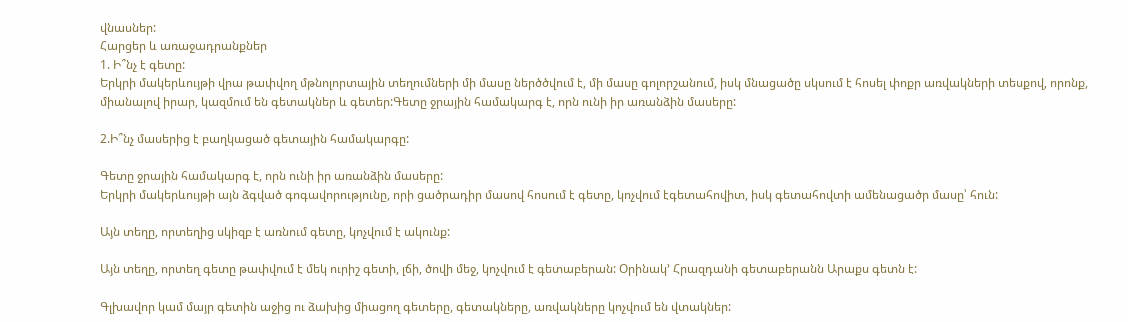վնասներ:
Հարցեր և առաջադրանքներ
1. Ի՞նչ է գետը:
Երկրի մակերևույթի վրա թափվող մթնոլորտային տեղումների մի մասը ներծծվում է, մի մասը գոլորշանում, իսկ մնացածը սկսում է հոսել փոքր առվակների տեսքով, որոնք, միանալով իրար, կազմում են գետակներ և գետեր:Գետը ջրային համակարգ է, որն ունի իր առանձին մասերը:

2.Ի՞նչ մասերից է բաղկացած գետային համակարգը:

Գետը ջրային համակարգ է, որն ունի իր առանձին մասերը:
Երկրի մակերևույթի այն ձգված գոգավորությունը, որի ցածրադիր մասով հոսում է գետը, կոչվում էգետահովիտ, իսկ գետահովտի ամենացածր մասը՝ հուն:

Այն տեղը, որտեղից սկիզբ է առնում գետը, կոչվում է ակունք:

Այն տեղը, որտեղ գետը թափվում է մեկ ուրիշ գետի, լճի, ծովի մեջ, կոչվում է գետաբերան: Օրինակ’ Հրազդանի գետաբերանն Արաքս գետն է:

Գլխավոր կամ մայր գետին աջից ու ձախից միացող գետերը, գետակները, առվակները կոչվում են վտակներ: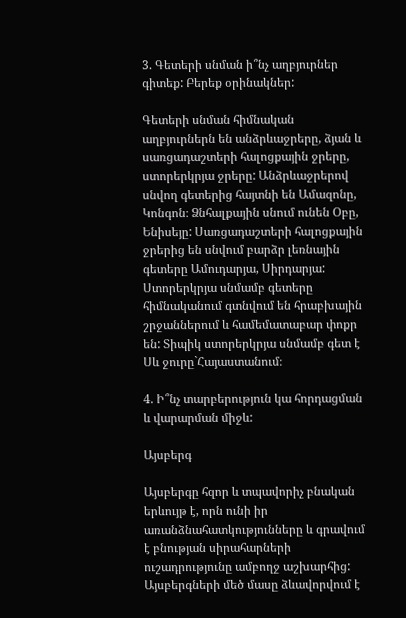3. Գետերի սնման ի՞նչ աղբյուրներ գիտեք: Բերեք օրինակներ:

Գետերի սնման հիմնական աղբյուրներն են անձրևաջրերը, ձյան և սառցադաշտերի հալոցքային ջրերը, ստորերկրյա ջրերը: Անձրևաջրերով սնվող գետերից հայտնի են Ամազոնը, Կոնգոն։ Ձնհալքային սնում ունեն Օբը, Ենիսեյը: Սառցադաշտերի հալոցքային ջրերից են սնվում բարձր լեռնային գետերը Ամուդարյա, Սիրդարյա: Ստորերկրյա սնմամբ գետերը հիմնականում գտնվում են հրաբխային շրջաններում և համեմատաբար փոքր են: Տիպիկ ստորերկրյա սնմամբ գետ է Սև ջուրը`Հայաստանում։

4. Ի՞նչ տարբերություն կա հորդացման և վարարման միջև:

Այսբերգ

Այսբերգը հզոր և տպավորիչ բնական երևույթ է, որն ունի իր առանձնահատկությունները և գրավում է բնության սիրահարների ուշադրությունը ամբողջ աշխարհից: Այսբերգների մեծ մասը ձևավորվում է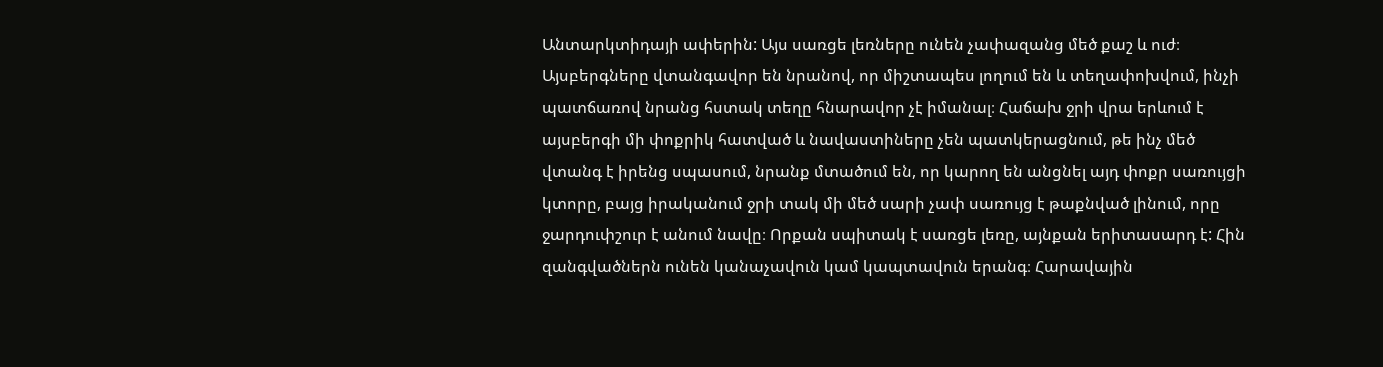Անտարկտիդայի ափերին: Այս սառցե լեռները ունեն չափազանց մեծ քաշ և ուժ։ Այսբերգները վտանգավոր են նրանով, որ միշտապես լողում են և տեղափոխվում, ինչի պատճառով նրանց հստակ տեղը հնարավոր չէ իմանալ։ Հաճախ ջրի վրա երևում է այսբերգի մի փոքրիկ հատված և նավաստիները չեն պատկերացնում, թե ինչ մեծ վտանգ է իրենց սպասում, նրանք մտածում են, որ կարող են անցնել այդ փոքր սառույցի կտորը, բայց իրականում ջրի տակ մի մեծ սարի չափ սառույց է թաքնված լինում, որը ջարդուփշուր է անում նավը։ Որքան սպիտակ է սառցե լեռը, այնքան երիտասարդ է: Հին զանգվածներն ունեն կանաչավուն կամ կապտավուն երանգ։ Հարավային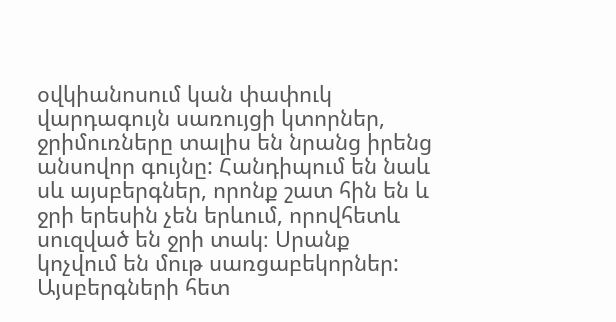օվկիանոսում կան փափուկ վարդագույն սառույցի կտորներ, ջրիմուռները տալիս են նրանց իրենց անսովոր գույնը: Հանդիպում են նաև սև այսբերգներ, որոնք շատ հին են և ջրի երեսին չեն երևում, որովհետև սուզված են ջրի տակ։ Սրանք կոչվում են մութ սառցաբեկորներ: Այսբերգների հետ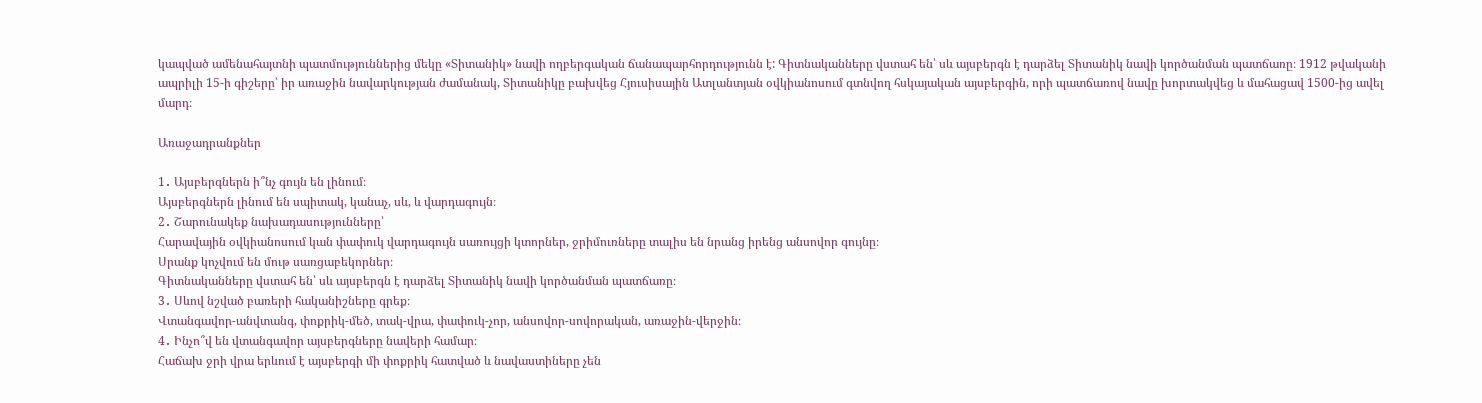կապված ամենահայտնի պատմություններից մեկը «Տիտանիկ» նավի ողբերգական ճանապարհորդությունն է: Գիտնականները վստահ են՝ սև այսբերգն է դարձել Տիտանիկ նավի կործանման պատճառը։ 1912 թվականի ապրիլի 15-ի գիշերը՝ իր առաջին նավարկության ժամանակ, Տիտանիկը բախվեց Հյուսիսային Ատլանտյան օվկիանոսում գտնվող հսկայական այսբերգին, որի պատճառով նավը խորտակվեց և մահացավ 1500-ից ավել մարդ։

Առաջադրանքներ

1․ Այսբերգներն ի՞նչ գույն են լինում։
Այսբերգներն լինում են սպիտակ, կանաչ, սև, և վարդագույն։
2․ Շարունակեք նախադասությունները՝
Հարավային օվկիանոսում կան փափուկ վարդագույն սառույցի կտորներ, ջրիմուռները տալիս են նրանց իրենց անսովոր գույնը։
Սրանք կոչվում են մութ սառցաբեկորներ։
Գիտնականները վստահ են՝ սև այսբերգն է դարձել Տիտանիկ նավի կործանման պատճառը։
3․ Սևով նշված բառերի հականիշները գրեք։
Վտանգավոր-անվտանգ, փոքրիկ-մեծ, տակ-վրա, փափուկ-չոր, անսովոր-սովորական, առաջին-վերջին։
4․ Ինչո՞վ են վտանգավոր այսբերգները նավերի համար։
Հաճախ ջրի վրա երևում է այսբերգի մի փոքրիկ հատված և նավաստիները չեն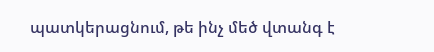պատկերացնում, թե ինչ մեծ վտանգ է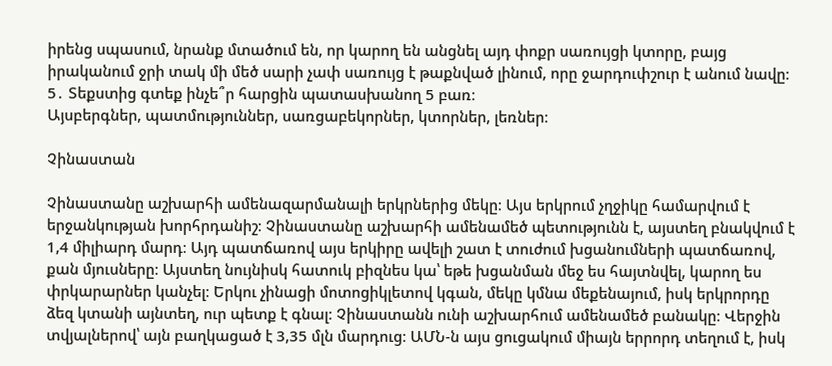իրենց սպասում, նրանք մտածում են, որ կարող են անցնել այդ փոքր սառույցի կտորը, բայց իրականում ջրի տակ մի մեծ սարի չափ սառույց է թաքնված լինում, որը ջարդուփշուր է անում նավը։
5․ Տեքստից գտեք ինչե՞ր հարցին պատասխանող 5 բառ։
Այսբերգներ, պատմություններ, սառցաբեկորներ, կտորներ, լեռներ։

Չինաստան

Չինաստանը աշխարհի ամենազարմանալի երկրներից մեկը։ Այս երկրում չղջիկը համարվում է երջանկության խորհրդանիշ։ Չինաստանը աշխարհի ամենամեծ պետությունն է, այստեղ բնակվում է 1,4 միլիարդ մարդ։ Այդ պատճառով այս երկիրը ավելի շատ է տուժում խցանումների պատճառով, քան մյուսները։ Այստեղ նույնիսկ հատուկ բիզնես կա՝ եթե խցանման մեջ ես հայտնվել, կարող ես փրկարարներ կանչել։ Երկու չինացի մոտոցիկլետով կգան, մեկը կմնա մեքենայում, իսկ երկրորդը ձեզ կտանի այնտեղ, ուր պետք է գնալ։ Չինաստանն ունի աշխարհում ամենամեծ բանակը։ Վերջին տվյալներով՝ այն բաղկացած է 3,35 մլն մարդուց։ ԱՄՆ-ն այս ցուցակում միայն երրորդ տեղում է, իսկ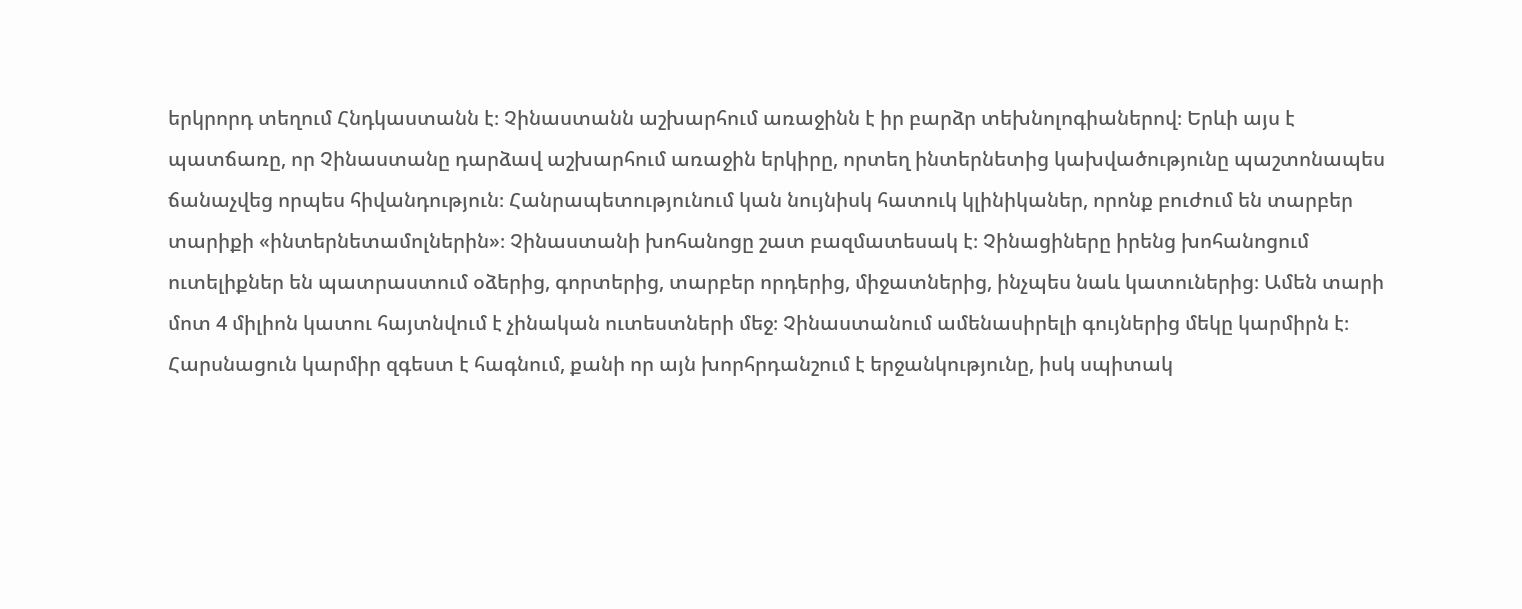երկրորդ տեղում Հնդկաստանն է։ Չինաստանն աշխարհում առաջինն է իր բարձր տեխնոլոգիաներով։ Երևի այս է պատճառը, որ Չինաստանը դարձավ աշխարհում առաջին երկիրը, որտեղ ինտերնետից կախվածությունը պաշտոնապես ճանաչվեց որպես հիվանդություն։ Հանրապետությունում կան նույնիսկ հատուկ կլինիկաներ, որոնք բուժում են տարբեր տարիքի «ինտերնետամոլներին»։ Չինաստանի խոհանոցը շատ բազմատեսակ է։ Չինացիները իրենց խոհանոցում ուտելիքներ են պատրաստում օձերից, գորտերից, տարբեր որդերից, միջատներից, ինչպես նաև կատուներից։ Ամեն տարի մոտ 4 միլիոն կատու հայտնվում է չինական ուտեստների մեջ։ Չինաստանում ամենասիրելի գույներից մեկը կարմիրն է։ Հարսնացուն կարմիր զգեստ է հագնում, քանի որ այն խորհրդանշում է երջանկությունը, իսկ սպիտակ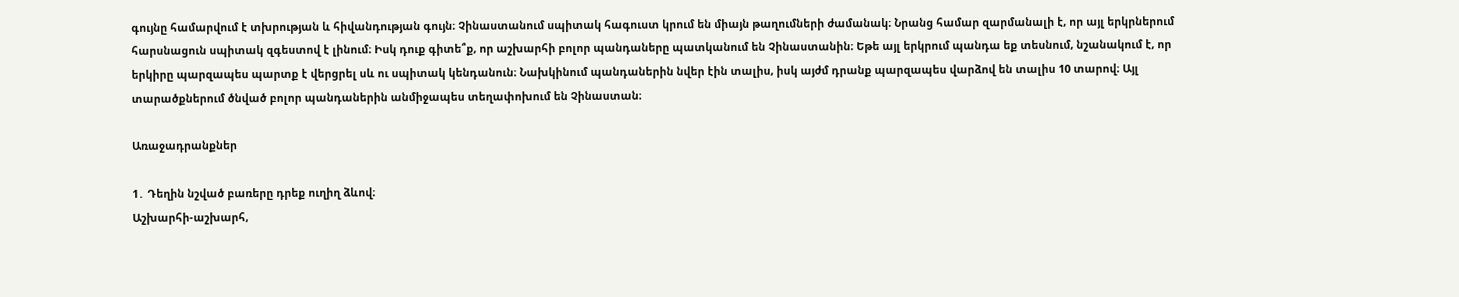գույնը համարվում է տխրության և հիվանդության գույն։ Չինաստանում սպիտակ հագուստ կրում են միայն թաղումների ժամանակ։ Նրանց համար զարմանալի է, որ այլ երկրներում հարսնացուն սպիտակ զգեստով է լինում։ Իսկ դուք գիտե՞ք, որ աշխարհի բոլոր պանդաները պատկանում են Չինաստանին։ Եթե այլ երկրում պանդա եք տեսնում, նշանակում է, որ երկիրը պարզապես պարտք է վերցրել սև ու սպիտակ կենդանուն։ Նախկինում պանդաներին նվեր էին տալիս, իսկ այժմ դրանք պարզապես վարձով են տալիս 10 տարով։ Այլ տարածքներում ծնված բոլոր պանդաներին անմիջապես տեղափոխում են Չինաստան։

Առաջադրանքներ

1․ Դեղին նշված բառերը դրեք ուղիղ ձևով։
Աշխարհի-աշխարհ,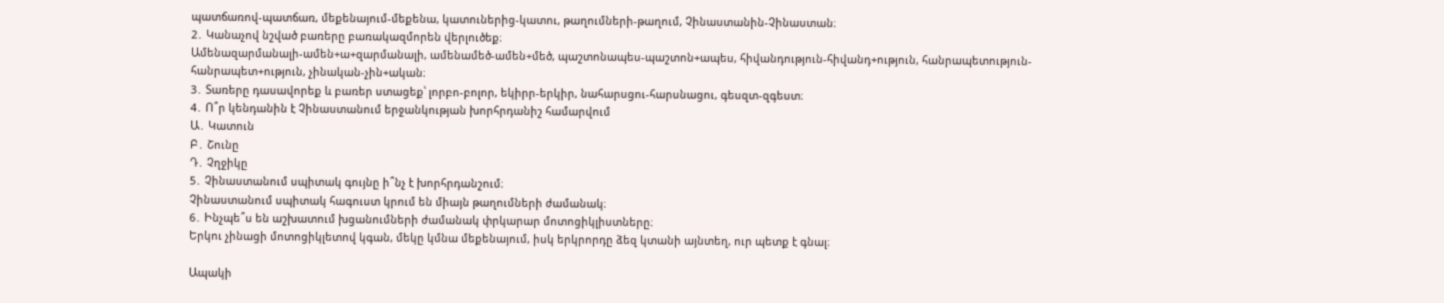պատճառով-պատճառ, մեքենայում-մեքենա, կատուներից-կատու, թաղումների-թաղում, Չինաստանին-Չինաստան։
2․ Կանաչով նշված բառերը բառակազմորեն վերլուծեք։
Ամենազարմանալի-ամեն+ա+զարմանալի, ամենամեծ-ամեն+մեծ, պաշտոնապես-պաշտոն+ապես, հիվանդություն-հիվանդ+ություն, հանրապետություն-հանրապետ+ություն, չինական-չին+ական։
3․ Տառերը դասավորեք և բառեր ստացեք՝ լորբո-բոլոր, եկիրր-երկիր, նահարսցու-հարսնացու, գեսզտ-զգեստ։
4․ Ո՞ր կենդանին է Չինաստանում երջանկության խորհրդանիշ համարվում
Ա․ Կատուն
Բ․ Շունը
Դ․ Չղջիկը
5․ Չինաստանում սպիտակ գույնը ի՞նչ է խորհրդանշում։
Չինաստանում սպիտակ հագուստ կրում են միայն թաղումների ժամանակ։
6․ Ինչպե՞ս են աշխատում խցանումների ժամանակ փրկարար մոտոցիկլիստները։
Երկու չինացի մոտոցիկլետով կգան, մեկը կմնա մեքենայում, իսկ երկրորդը ձեզ կտանի այնտեղ, ուր պետք է գնալ։

Ապակի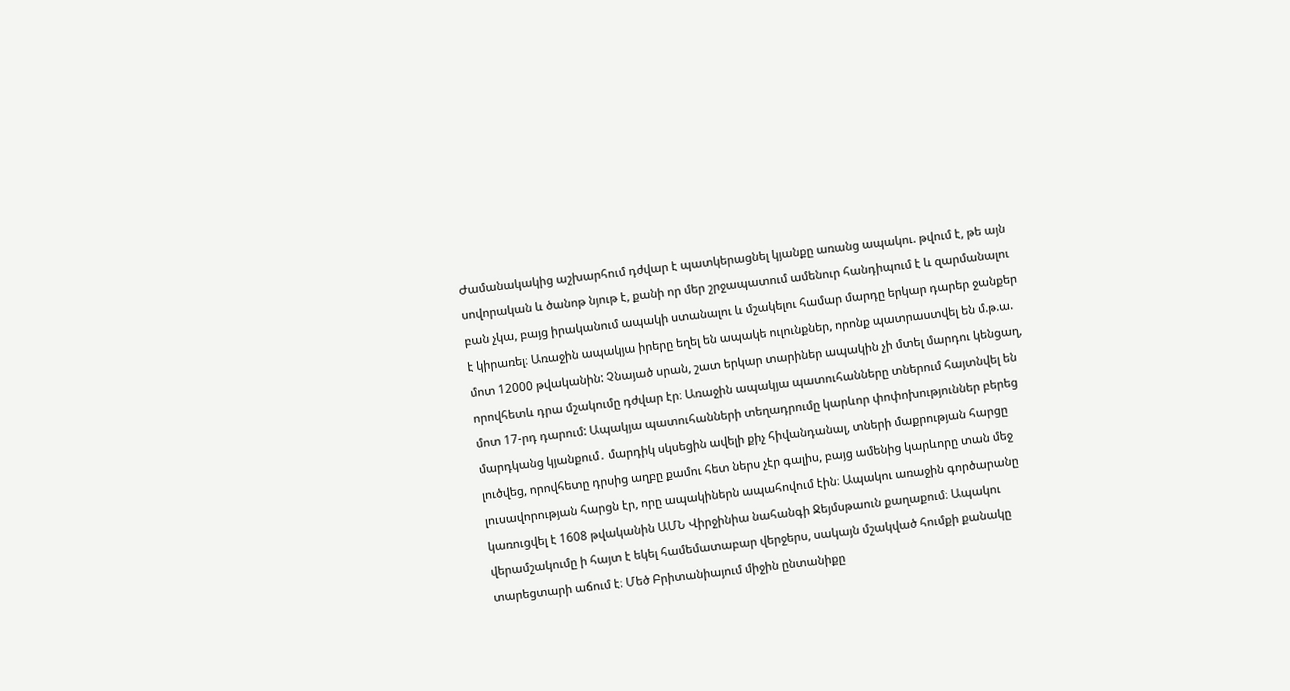Ժամանակակից աշխարհում դժվար է պատկերացնել կյանքը առանց ապակու. թվում է, թե այն սովորական և ծանոթ նյութ է, քանի որ մեր շրջապատում ամենուր հանդիպում է և զարմանալու բան չկա, բայց իրականում ապակի ստանալու և մշակելու համար մարդը երկար դարեր ջանքեր է կիրառել։ Առաջին ապակյա իրերը եղել են ապակե ուլունքներ, որոնք պատրաստվել են մ.թ.ա. մոտ 12000 թվականին: Չնայած սրան, շատ երկար տարիներ ապակին չի մտել մարդու կենցաղ, որովհետև դրա մշակումը դժվար էր։ Առաջին ապակյա պատուհանները տներում հայտնվել են մոտ 17-րդ դարում: Ապակյա պատուհանների տեղադրումը կարևոր փոփոխություններ բերեց մարդկանց կյանքում․ մարդիկ սկսեցին ավելի քիչ հիվանդանալ, տների մաքրության հարցը լուծվեց, որովհետը դրսից աղբը քամու հետ ներս չէր գալիս, բայց ամենից կարևորը տան մեջ լուսավորության հարցն էր, որը ապակիներն ապահովում էին։ Ապակու առաջին գործարանը կառուցվել է 1608 թվականին ԱՄՆ Վիրջինիա նահանգի Ջեյմսթաուն քաղաքում։ Ապակու վերամշակումը ի հայտ է եկել համեմատաբար վերջերս, սակայն մշակված հումքի քանակը տարեցտարի աճում է։ Մեծ Բրիտանիայում միջին ընտանիքը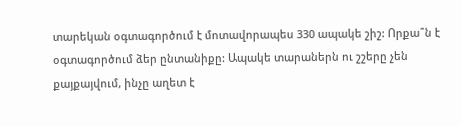տարեկան օգտագործում է մոտավորապես 330 ապակե շիշ: Որքա՞ն է օգտագործում ձեր ընտանիքը: Ապակե տարաներն ու շշերը չեն քայքայվում, ինչը աղետ է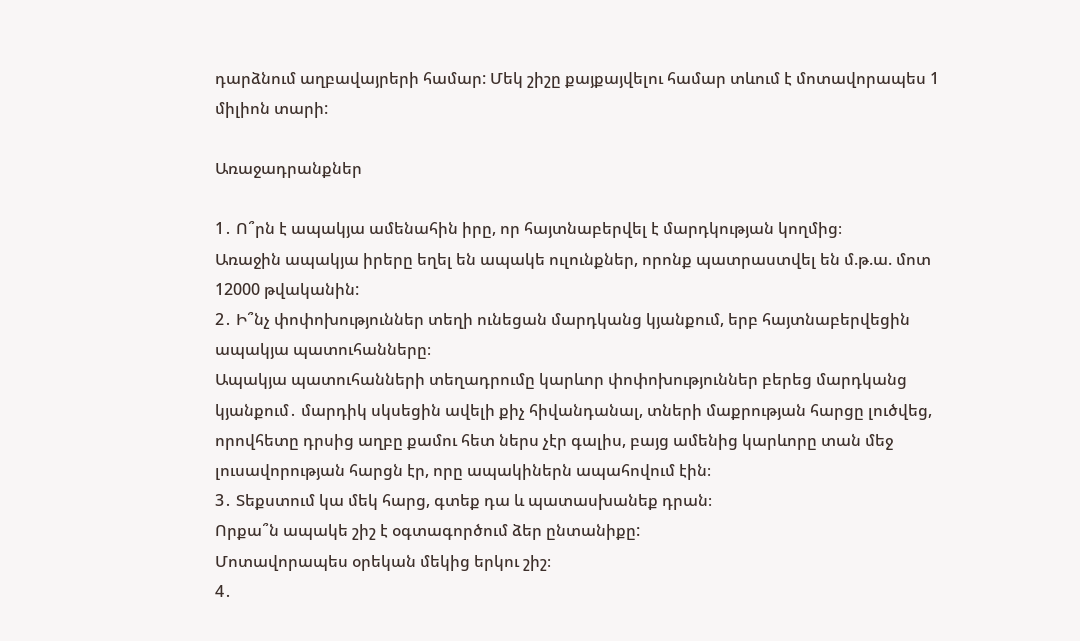դարձնում աղբավայրերի համար: Մեկ շիշը քայքայվելու համար տևում է մոտավորապես 1 միլիոն տարի:

Առաջադրանքներ

1․ Ո՞րն է ապակյա ամենահին իրը, որ հայտնաբերվել է մարդկության կողմից։
Առաջին ապակյա իրերը եղել են ապակե ուլունքներ, որոնք պատրաստվել են մ.թ.ա. մոտ 12000 թվականին:
2․ Ի՞նչ փոփոխություններ տեղի ունեցան մարդկանց կյանքում, երբ հայտնաբերվեցին ապակյա պատուհանները։
Ապակյա պատուհանների տեղադրումը կարևոր փոփոխություններ բերեց մարդկանց կյանքում․ մարդիկ սկսեցին ավելի քիչ հիվանդանալ, տների մաքրության հարցը լուծվեց, որովհետը դրսից աղբը քամու հետ ներս չէր գալիս, բայց ամենից կարևորը տան մեջ լուսավորության հարցն էր, որը ապակիներն ապահովում էին։
3․ Տեքստում կա մեկ հարց, գտեք դա և պատասխանեք դրան։
Որքա՞ն ապակե շիշ է օգտագործում ձեր ընտանիքը:
Մոտավորապես օրեկան մեկից երկու շիշ։
4․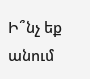Ի՞նչ եք անում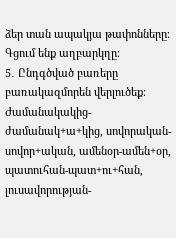ձեր տան ապակյա թափոնները։
Գցում ենք աղբարկղը։
5․ Ընդգծված բառերը բառակազմորեն վերլուծեք։
Ժամանակակից-ժամանակ+ա+կից, սովորական-սովոր+ական, ամենօր-ամեն+օր, պատուհան-պատ+ու+հան, լուսավորության-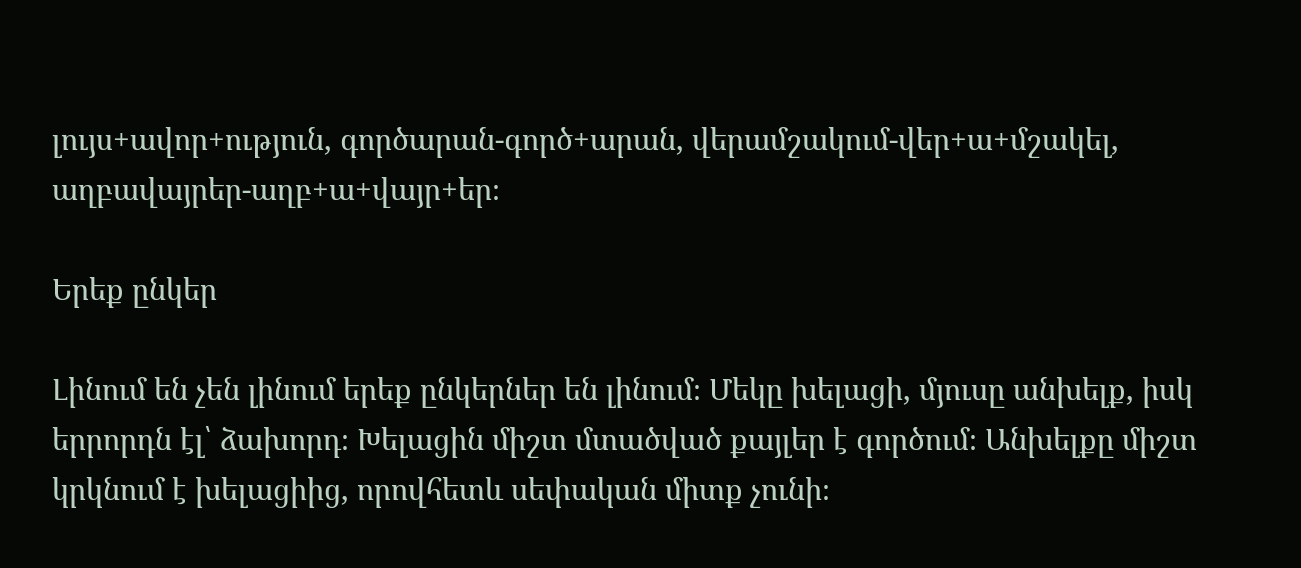լույս+ավոր+ություն, գործարան-գործ+արան, վերամշակում-վեր+ա+մշակել, աղբավայրեր-աղբ+ա+վայր+եր։

Երեք ընկեր

Լինում են չեն լինում երեք ընկերներ են լինում։ Մեկը խելացի, մյուսը անխելք, իսկ երրորդն էլ՝ ձախորդ։ Խելացին միշտ մտածված քայլեր է գործում։ Անխելքը միշտ կրկնում է խելացիից, որովհետև սեփական միտք չունի։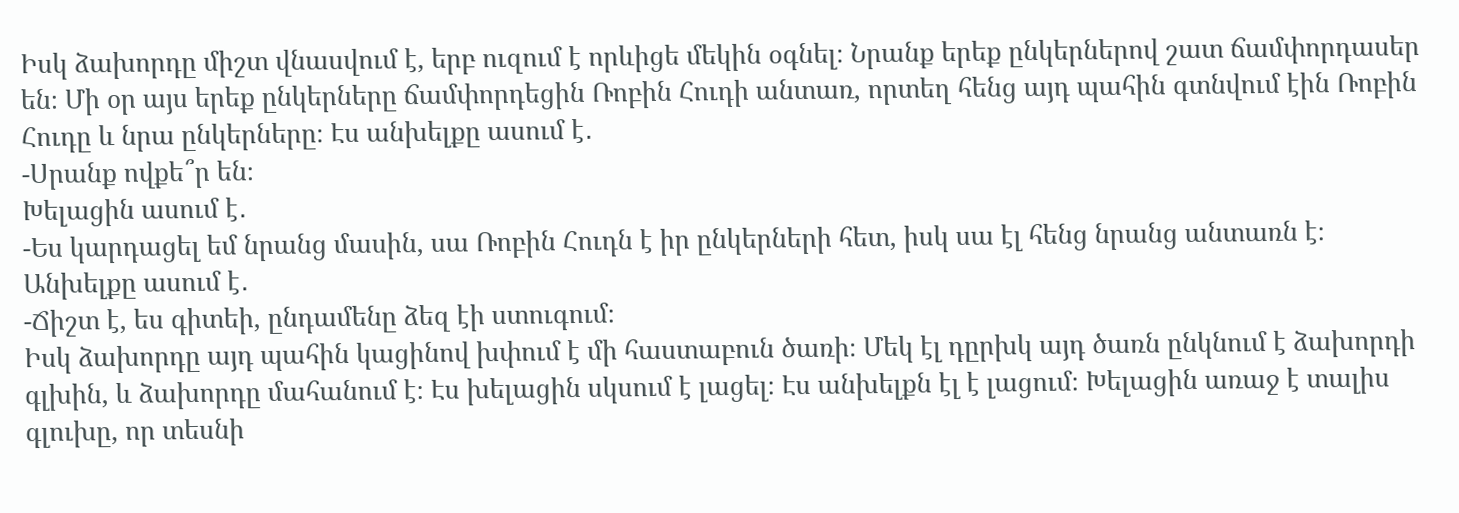Իսկ ձախորդը միշտ վնասվում է, երբ ուզում է որևիցե մեկին օգնել։ Նրանք երեք ընկերներով շատ ճամփորդասեր են։ Մի օր այս երեք ընկերները ճամփորդեցին Ռոբին Հուդի անտառ, որտեղ հենց այդ պահին գտնվում էին Ռոբին Հուդը և նրա ընկերները։ Էս անխելքը ասում է․
-Սրանք ովքե՞ր են։
Խելացին ասում է․
-Ես կարդացել եմ նրանց մասին, սա Ռոբին Հուդն է իր ընկերների հետ, իսկ սա էլ հենց նրանց անտառն է։
Անխելքը ասում է․
-Ճիշտ է, ես գիտեի, ընդամենը ձեզ էի ստուգում։
Իսկ ձախորդը այդ պահին կացինով խփում է մի հաստաբուն ծառի։ Մեկ էլ դըրխկ այդ ծառն ընկնում է ձախորդի գլխին, և ձախորդը մահանում է։ Էս խելացին սկսում է լացել։ Էս անխելքն էլ է լացում։ Խելացին առաջ է տալիս գլուխը, որ տեսնի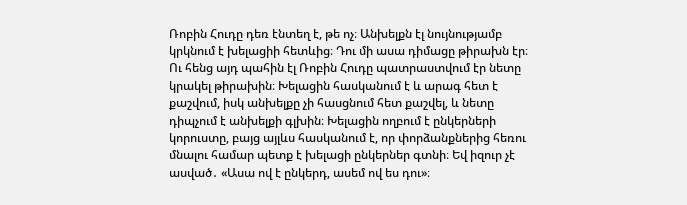Ռոբին Հուդը դեռ էնտեղ է, թե ոչ։ Անխելքն էլ նույնությամբ կրկնում է խելացիի հետևից։ Դու մի ասա դիմացը թիրախն էր։ Ու հենց այդ պահին էլ Ռոբին Հուդը պատրաստվում էր նետը կրակել թիրախին։ Խելացին հասկանում է և արագ հետ է քաշվում, իսկ անխելքը չի հասցնում հետ քաշվել, և նետը դիպչում է անխելքի գլխին։ Խելացին ողբում է ընկերների կորուստը, բայց այլևս հասկանում է, որ փորձանքներից հեռու մնալու համար պետք է խելացի ընկերներ գտնի։ Եվ իզուր չէ ասված․ «Ասա ով է ընկերդ, ասեմ ով ես դու»։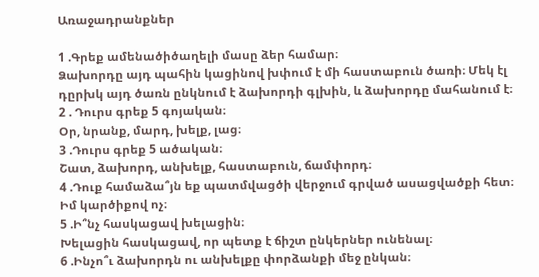Առաջադրանքներ

1 .Գրեք ամենածիծաղելի մասը ձեր համար։
Ձախորդը այդ պահին կացինով խփում է մի հաստաբուն ծառի։ Մեկ էլ դըրխկ այդ ծառն ընկնում է ձախորդի գլխին, և ձախորդը մահանում է։
2 . Դուրս գրեք 5 գոյական։
Օր, նրանք, մարդ, խելք, լաց։
3 .Դուրս գրեք 5 ածական։
Շատ, ձախորդ, անխելք, հաստաբուն, ճամփորդ։
4 .Դուք համաձա՞յն եք պատմվացծի վերջում գրված ասացվածքի հետ։
Իմ կարծիքով ոչ։
5 .Ի՞նչ հասկացավ խելացին։
Խելացին հասկացավ, որ պետք է ճիշտ ընկերներ ունենալ։
6 .Ինչո՞ւ ձախորդն ու անխելքը փորձանքի մեջ ընկան։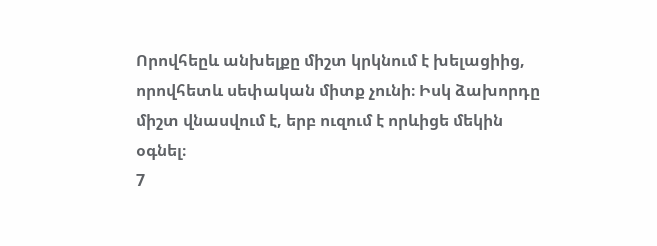Որովհեըև անխելքը միշտ կրկնում է խելացիից, որովհետև սեփական միտք չունի։ Իսկ ձախորդը միշտ վնասվում է, երբ ուզում է որևիցե մեկին օգնել։
7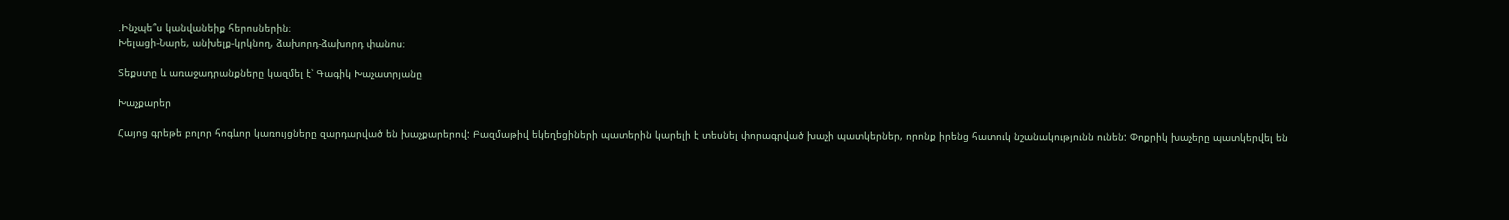.Ինչպե՞ս կանվանեիք հերոսներին։
Խելացի-Նարե, անխելք-կրկնող, ձախորդ-ձախորդ փանոս։

Տեքստը և առաջադրանքները կազմել է՝ Գագիկ Խաչատրյանը

Խաչքարեր

Հայոց գրեթե բոլոր հոգևոր կառույցները զարդարված են խաչքարերով: Բազմաթիվ եկեղեցիների պատերին կարելի է տեսնել փորագրված խաչի պատկերներ, որոնք իրենց հատուկ նշանակությունն ունեն: Փոքրիկ խաչերը պատկերվել են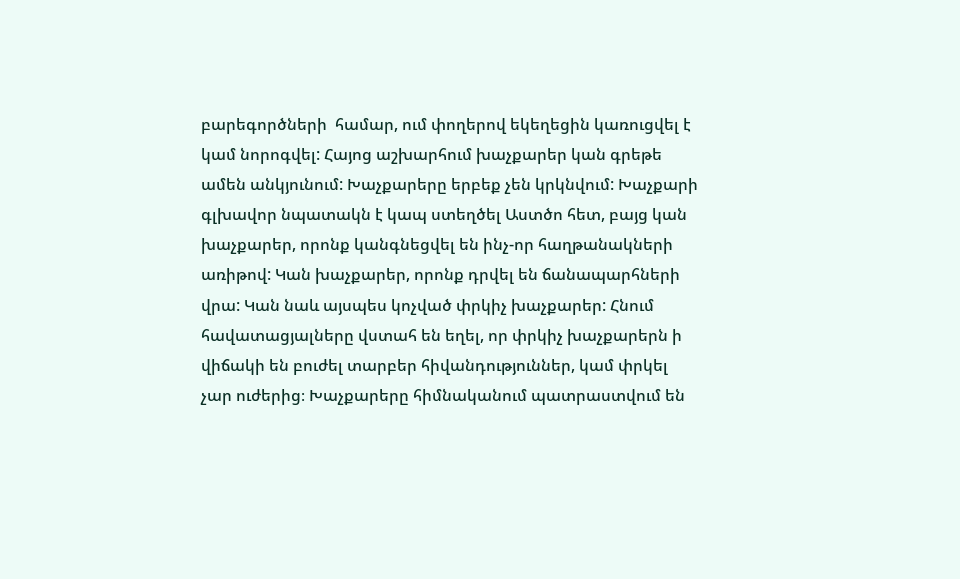բարեգործների  համար, ում փողերով եկեղեցին կառուցվել է կամ նորոգվել: Հայոց աշխարհում խաչքարեր կան գրեթե ամեն անկյունում: Խաչքարերը երբեք չեն կրկնվում: Խաչքարի գլխավոր նպատակն է կապ ստեղծել Աստծո հետ, բայց կան խաչքարեր, որոնք կանգնեցվել են ինչ-որ հաղթանակների առիթով: Կան խաչքարեր, որոնք դրվել են ճանապարհների վրա: Կան նաև այսպես կոչված փրկիչ խաչքարեր: Հնում հավատացյալները վստահ են եղել, որ փրկիչ խաչքարերն ի վիճակի են բուժել տարբեր հիվանդություններ, կամ փրկել չար ուժերից։ Խաչքարերը հիմնականում պատրաստվում են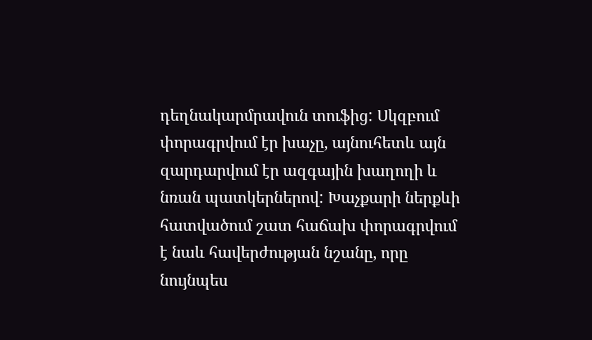դեղնակարմրավուն տուֆից: Սկզբում փորագրվում էր խաչը, այնուհետև այն զարդարվում էր ազգային խաղողի և նռան պատկերներով: Խաչքարի ներքևի հատվածում շատ հաճախ փորագրվում է նաև հավերժության նշանը, որը նույնպես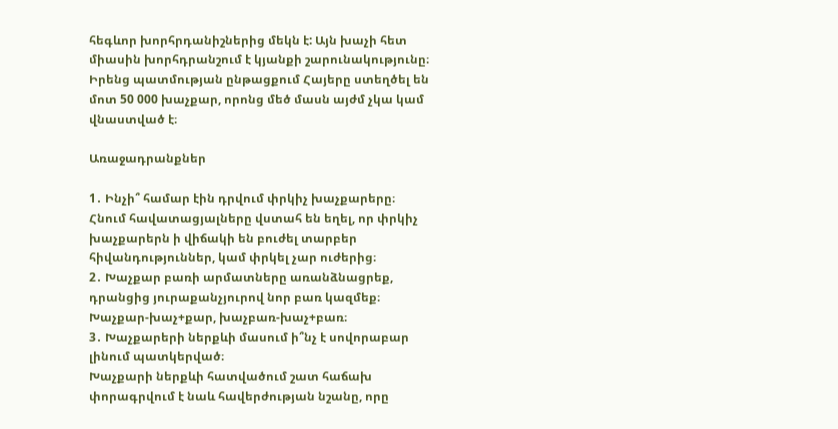հեգևոր խորհրդանիշներից մեկն է: Այն խաչի հետ միասին խորհդրանշում է կյանքի շարունակությունը։ Իրենց պատմության ընթացքում Հայերը ստեղծել են մոտ 50 000 խաչքար, որոնց մեծ մասն այժմ չկա կամ վնաստված է։

Առաջադրանքներ

1․ Ինչի՞ համար էին դրվում փրկիչ խաչքարերը։
Հնում հավատացյալները վստահ են եղել, որ փրկիչ խաչքարերն ի վիճակի են բուժել տարբեր հիվանդություններ, կամ փրկել չար ուժերից։
2․ Խաչքար բառի արմատները առանձնացրեք, դրանցից յուրաքանչյուրով նոր բառ կազմեք։
Խաչքար-խաչ+քար, խաչբառ-խաչ+բառ։
3․ Խաչքարերի ներքևի մասում ի՞նչ է սովորաբար լինում պատկերված։
Խաչքարի ներքևի հատվածում շատ հաճախ փորագրվում է նաև հավերժության նշանը, որը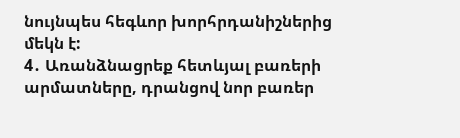նույնպես հեգևոր խորհրդանիշներից մեկն է:
4․ Առանձնացրեք հետևյալ բառերի արմատները, դրանցով նոր բառեր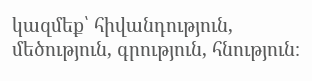կազմեք՝ հիվանդություն, մեծություն, գրություն, հնություն։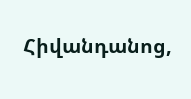Հիվանդանոց,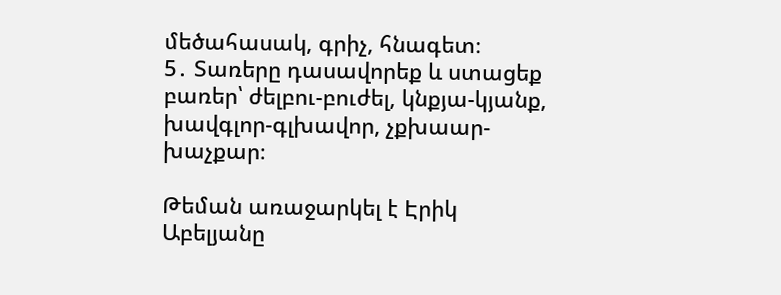մեծահասակ, գրիչ, հնագետ։
5․ Տառերը դասավորեք և ստացեք բառեր՝ ժելբու-բուժել, կնքյա-կյանք, խավգլոր-գլխավոր, չքխաար-խաչքար։

Թեման առաջարկել է Էրիկ Աբելյանը